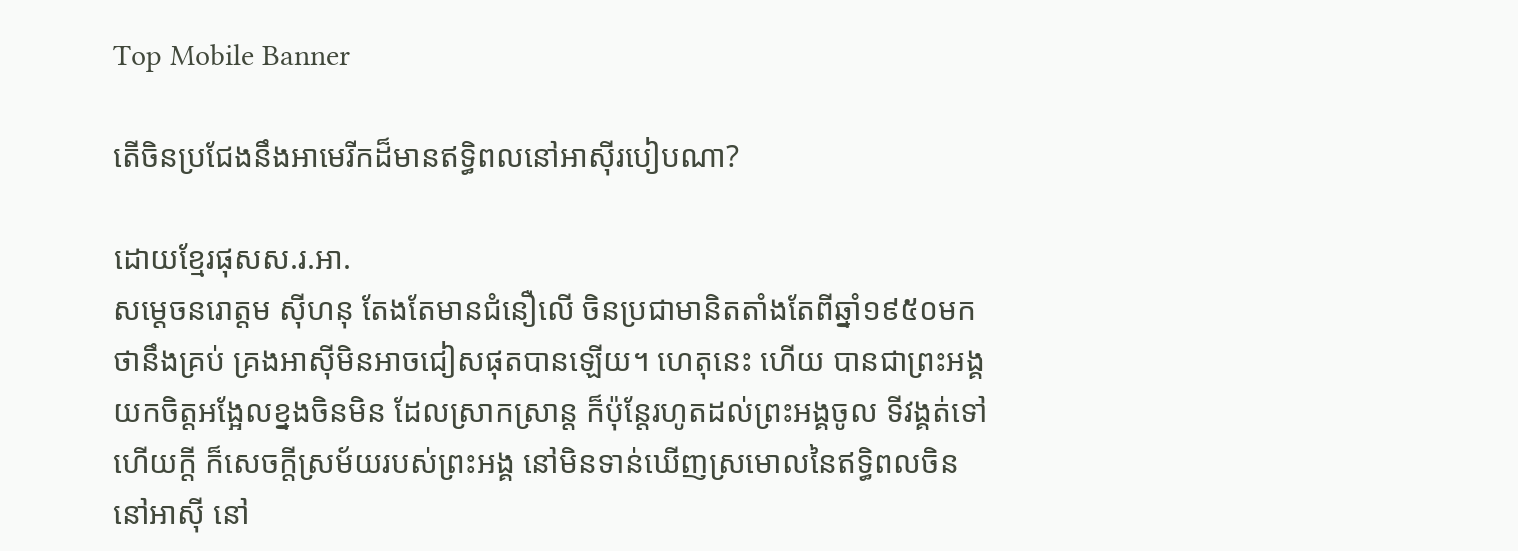Top Mobile Banner

តើចិនប្រជែងនឹងអាមេរីកដ៏មានឥទ្ធិពលនៅអាស៊ីរបៀបណា?

ដោយខ្មែរផុសស.រ.អា.
សម្តេចនរោត្តម ស៊ីហនុ តែងតែមានជំនឿលើ ចិនប្រជាមានិតតាំងតែពីឆ្នាំ១៩៥០មក ថានឹងគ្រប់ គ្រងអាស៊ីមិនអាចជៀសផុតបានឡើយ។ ហេតុនេះ ហើយ បានជាព្រះអង្គយកចិត្តអង្អែលខ្នងចិនមិន ដែលស្រាកស្រាន្ត ក៏ប៉ុន្តែរហូតដល់ព្រះអង្គចូល ទីវង្គត់ទៅហើយក្តី ក៏សេចក្តីស្រម័យរបស់ព្រះអង្គ នៅមិនទាន់ឃើញស្រមោលនៃឥទ្ធិពលចិន នៅអាស៊ី នៅ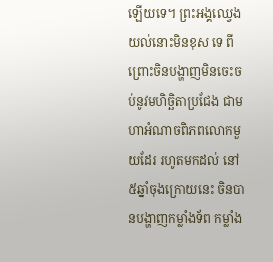ឡើយទេ។ ព្រះអង្គឈ្វេងយល់នោះមិនខុស ទេ ពីព្រោះចិនបង្ហាញមិនចេះចប់នូវមហិច្ឆិតាប្រជែង ជាមហាអំណាចពិភពលោកមួយដែរ រហូតមកដល់ នៅ៥ឆ្នាំចុងក្រោយនេះ ចិនបានបង្ហាញកម្លាំងទ័ព កម្លាំង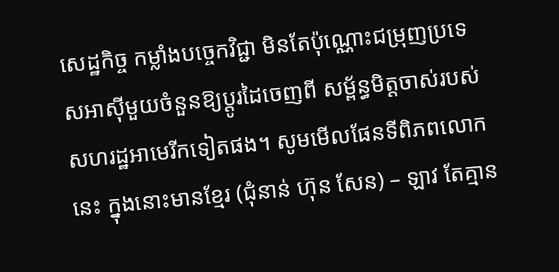សេដ្ឋកិច្ច កម្លាំងបច្ចេកវិជ្ជា មិនតែប៉ុណ្ណោះជម្រុញប្រទេសអាស៊ីមួយចំនួនឱ្យប្តូរដៃចេញពី សម្ព័ន្ធមិត្តចាស់របស់សហរដ្ឋអាមេរីកទៀតផង។ សូមមើលផែនទីពិភពលោកនេះ ក្នុងនោះមានខ្មែរ (ជុំនាន់ ហ៊ុន សែន) – ឡាវ តែគ្មាន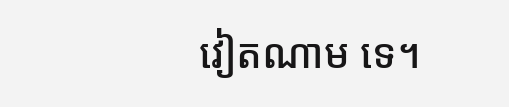វៀតណាម ទេ។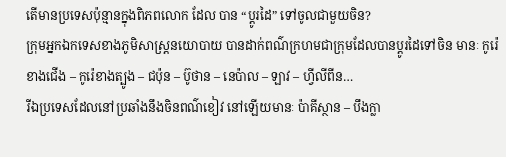តើមានប្រទេសប៉ុន្មានក្នុងពិភពលោក ដែល បាន “ប្តូរដៃ” ទៅចូលជាមួយចិន?
ក្រុមអ្នកឯកទេសខាងភូមិសាស្ត្រនយោបាយ បានដាក់ពណ៌ក្រហមជាក្រុមដែលបានប្តូរដៃទៅចិន មានៈ កូរ៉េខាងជើង – កូរ៉េខាងត្បូង – ជប៉ុន – ប៊ូថាន – នេប៉ាល – ឡាវ – ហ្វីលីពីន…
រីឯប្រទេសដែលនៅប្រឆាំងនឹងចិនពណ៌ខៀវ នៅឡើយមានៈ ប៉ាគីស្ថាន – បឹងក្លា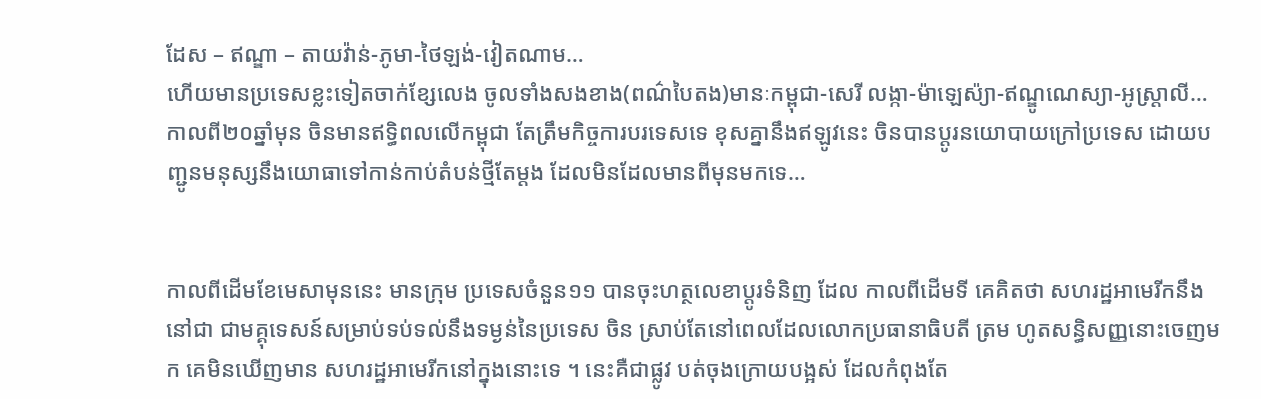ដែស – ឥណ្ឌា – តាយវ៉ាន់-ភូមា-ថៃឡង់-វៀតណាម…
ហើយមានប្រទេសខ្លះទៀតចាក់ខ្សែលេង ចូលទាំងសងខាង(ពណ៌បៃតង)មានៈកម្ពុជា-សេរី លង្កា-ម៉ាឡេស៉្យា-ឥណ្ឌូណេស្យា-អូស្ត្រាលី…
កាលពី២០ឆ្នាំមុន ចិនមានឥទ្ធិពលលើកម្ពុជា តែត្រឹមកិច្ចការបរទេសទេ ខុសគ្នានឹងឥឡូវនេះ ចិនបានប្តូរនយោបាយក្រៅប្រទេស ដោយបញ្ជូនមនុស្សនឹងយោធាទៅកាន់កាប់តំបន់ថ្មីតែម្តង ដែលមិនដែលមានពីមុនមកទេ…


កាលពីដើមខែមេសាមុននេះ មានក្រុម ប្រទេសចំនួន១១ បានចុះហត្ថលេខាប្តូរទំនិញ ដែល កាលពីដើមទី គេគិតថា សហរដ្ឋអាមេរីកនឹងនៅជា ជាមគ្គុទេសន៍សម្រាប់ទប់ទល់នឹងទម្ងន់នៃប្រទេស ចិន ស្រាប់តែនៅពេលដែលលោកប្រធានាធិបតី ត្រម ហូតសន្ធិសញ្ញនោះចេញមក គេមិនឃើញមាន សហរដ្ឋអាមេរីកនៅក្នុងនោះទេ ។ នេះគឺជាផ្លូវ បត់ចុងក្រោយបង្អស់ ដែលកំពុងតែ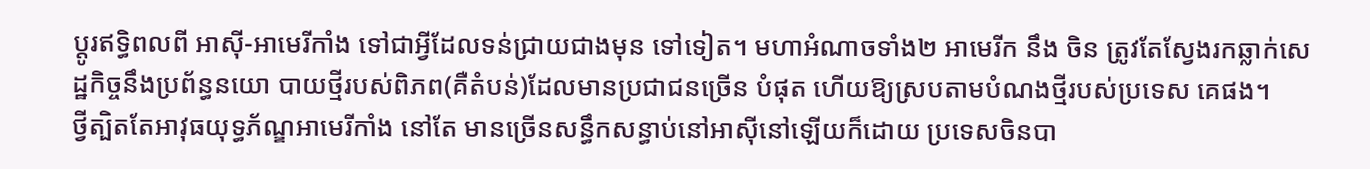ប្តូរឥទ្ធិពលពី អាស៊ី-អាមេរីកាំង ទៅជាអ្វីដែលទន់ជ្រាយជាងមុន ទៅទៀត។ មហាអំណាចទាំង២ អាមេរីក នឹង ចិន ត្រូវតែស្វែងរកឆ្លាក់សេដ្ឋកិច្ចនឹងប្រព័ន្ធនយោ បាយថ្មីរបស់ពិភព(គឺតំបន់)ដែលមានប្រជាជនច្រើន បំផុត ហើយឱ្យស្របតាមបំណងថ្មីរបស់ប្រទេស គេផង។
ថ្វីត្បិតតែអាវុធយុទ្ធភ័ណ្ឌអាមេរីកាំង នៅតែ មានច្រើនសន្ធឹកសន្ធាប់នៅអាស៊ីនៅឡើយក៏ដោយ ប្រទេសចិនបា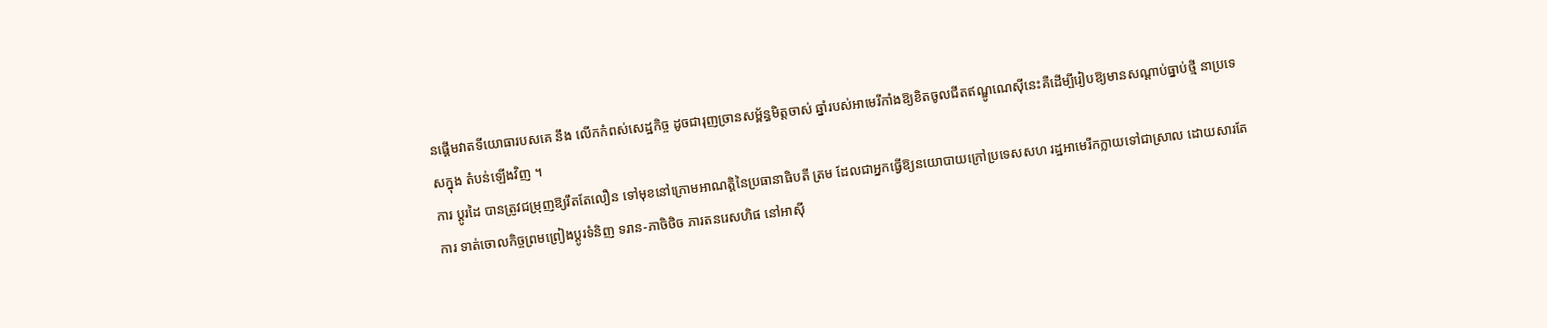នផ្តើមវាតទីយោធារបសគេ នឹង លើកកំពស់សេដ្ឋកិច្ច ដូចជារុញច្រានសម្ព័ន្ធមិត្តចាស់ ឆ្នាំរបស់អាមេរីកាំងឱ្យខិតចូលជីតឥណ្ឌូណេស៊ីនេះគឺដើម្បីរៀបឱ្យមានសណ្តាប់ធ្នាប់ថ្មី នាប្រទេសក្នុង តំបន់ឡើងវិញ ។
ការ ប្តូរដៃ បានត្រូវជម្រុញឱ្យរឹតតែលឿន ទៅមុខនៅក្រោមអាណត្តិនៃប្រធានាធិបតី ត្រម ដែលជាអ្នកធ្វើឱ្យនយោបាយក្រៅប្រទេសសហ រដ្ឋអាមេរីកក្លាយទៅជាស្រាល ដោយសារតែការ ទាត់ចោលកិច្ចព្រមព្រៀងប្តូរទំនិញ ទរាន-ភាចិថិច ភារតនរេសហិផ នៅអាស៊ី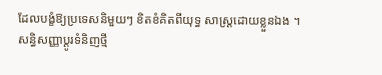ដែលបង្ខំឱ្យប្រទេសនិមួយៗ ខិតខំគិតពីយុទ្ធ សាស្ត្រដោយខ្លួនឯង ។
សន្ធិសញ្ញាប្តូរទំនិញថ្មី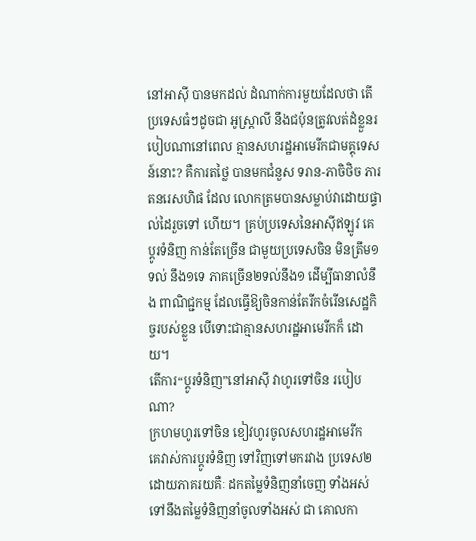នៅអាស៊ី បានមកដល់ ដំណាក់ការមួយដែលថា តើប្រទេសធំៗដូចជា អូស្ត្រាលី នឹងជប៉ុនត្រូវលត់ដំខ្លួនរបៀបណានៅពេល គ្មានសហរដ្ឋអាមេរីកជាមគ្គុទេសន៍នោះ? គឺការតថ្លៃ បានមកជំនួស ទរាន-ភាចិថិច ភារតនរេសហិផ ដែល លោកត្រមបានសម្លាប់វាដោយផ្ទាល់ដៃរួចទៅ ហើយ។ គ្រប់ប្រទេសនៃអាស៊ីឥឡូវ គេប្តូរទំនិញ កាន់តែច្រើន ជាមួយប្រទេសចិន មិនត្រឹម១ទល់ នឹង១ទេ ភាគច្រើន២ទល់នឹង១ ដើម្បីធានាលំនឹង ពាណិជ្ជកម្ម ដែលធ្វើឱ្យចិនកាន់តែរីកចំរើនសេដ្ឋកិច្ចរបស់ខ្លួន បើទោះជាគ្មានសហរដ្ឋអាមេរីកក៏ ដោយ។
តើការ“ប្តូរទំនិញ”នៅអាស៊ី វាហូរទៅចិន របៀបណា?
ក្រហមហូរទៅចិន ខៀវហូរចូលសហរដ្ឋអាមេរីក
គេវាស់ការប្តូរទំនិញ ទៅវិញទៅមករវាង ប្រទេស២ដោយភាគរយគឺៈ ដកតម្លៃទំនិញនាំចេញ ទាំងអស់ទៅនឹងតម្លៃទំនិញនាំចូលទាំងអស់ ជា គោលកា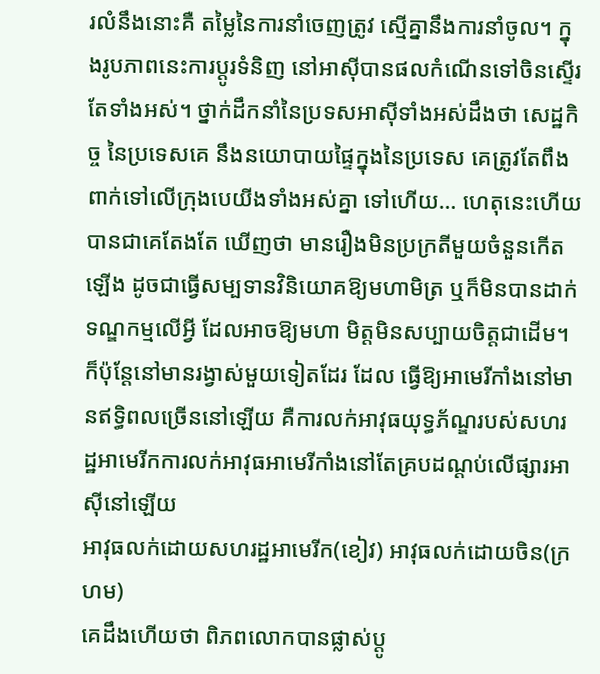រលំនឹងនោះគឺ តម្លៃនៃការនាំចេញត្រូវ ស្មើគ្នានឹងការនាំចូល។ ក្នុងរូបភាពនេះការប្តូរទំនិញ នៅអាស៊ីបានផលកំណើនទៅចិនស្ទើរតែទាំងអស់។ ថ្នាក់ដឹកនាំនៃប្រទសអាស៊ីទាំងអស់ដឹងថា សេដ្ឋកិច្ច នៃប្រទេសគេ នឹងនយោបាយផ្ទៃក្នុងនៃប្រទេស គេត្រូវតែពឹងពាក់ទៅលើក្រុងបេយីងទាំងអស់គ្នា ទៅហើយ… ហេតុនេះហើយបានជាគេតែងតែ ឃើញថា មានរឿងមិនប្រក្រតីមួយចំនួនកើត ឡើង ដូចជាធ្វើសម្បទានវិនិយោគឱ្យមហាមិត្រ ឬក៏មិនបានដាក់ទណ្ឌកម្មលើអ្វី ដែលអាចឱ្យមហា មិត្តមិនសប្បាយចិត្តជាដើម។
ក៏ប៉ុន្តែនៅមានរង្វាស់មួយទៀតដែរ ដែល ធ្វើឱ្យអាមេរីកាំងនៅមានឥទ្ធិពលច្រើននៅឡើយ គឺការលក់អាវុធយុទ្ធភ័ណ្ឌរបស់សហរដ្ឋអាមេរីកការលក់អាវុធអាមេរីកាំងនៅតែគ្របដណ្តប់លើផ្សារអាស៊ីនៅឡើយ
អាវុធលក់ដោយសហរដ្ឋអាមេរីក(ខៀវ) អាវុធលក់ដោយចិន(ក្រហម)
គេដឹងហើយថា ពិភពលោកបានផ្លាស់ប្តូ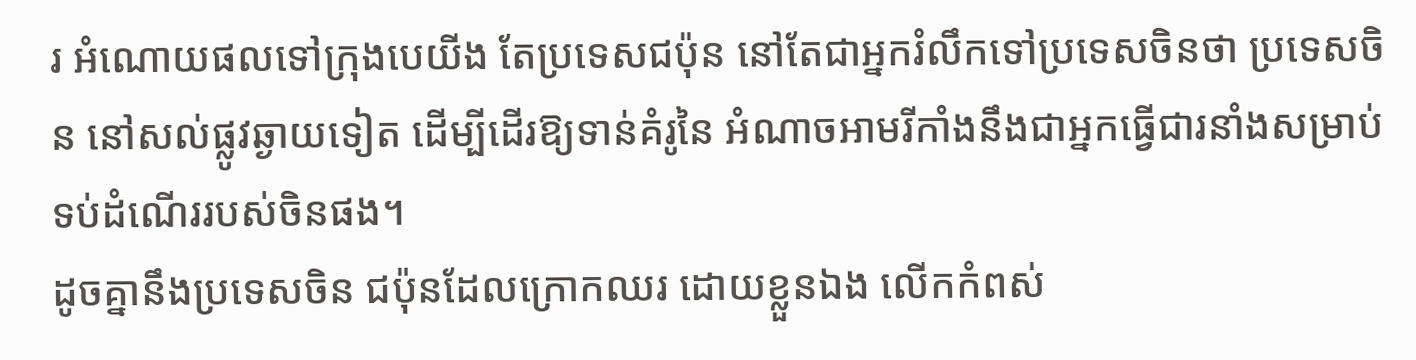រ អំណោយផលទៅក្រុងបេយីង តែប្រទេសជប៉ុន នៅតែជាអ្នករំលឹកទៅប្រទេសចិនថា ប្រទេសចិន នៅសល់ផ្លូវឆ្ងាយទៀត ដើម្បីដើរឱ្យទាន់គំរូនៃ អំណាចអាមរីកាំងនឹងជាអ្នកធ្វើជារនាំងសម្រាប់ទប់ដំណើររបស់ចិនផង។
ដូចគ្នានឹងប្រទេសចិន ជប៉ុនដែលក្រោកឈរ ដោយខ្លួនឯង លើកកំពស់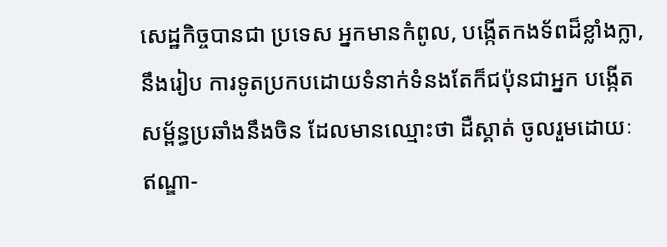សេដ្ឋកិច្ចបានជា ប្រទេស អ្នកមានកំពូល, បង្កើតកងទ័ពដ៏ខ្លាំងក្លា, នឹងរៀប ការទូតប្រកបដោយទំនាក់ទំនងតែក៏ជប៉ុនជាអ្នក បង្កើតសម្ព័ន្ធប្រឆាំងនឹងចិន ដែលមានឈ្មោះថា ដឺស្គាត់ ចូលរួមដោយៈ ឥណ្ឌា-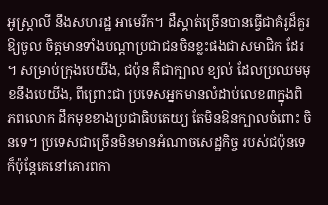អូស្ត្រាលី នឹងសហរដ្ឋ អាមេរីក។ ដឺស្គាត់ច្រើនបានធ្វើជាគំរូដ៏គួរឱ្យចូល ចិត្តមានទាំងបណ្តាប្រជាជនចិនខ្លះផងជាសមាជិក ដែរ ។ សម្រាប់ក្រុងបេយីង, ជប៉ុន គឺជាក្បាល ខ្យល់ ដែលប្រឈមមុខនឹងបេយីង, ពីព្រោះជា ប្រទេសអ្នកមានលំដាប់លេខ៣ក្នុងពិភពលោក ដឹកមុខខាងប្រជាធិបតេយ្យ តែមិនឱនក្បាលចំពោះ ចិនទេ។ ប្រទេសជាច្រើនមិនមានអំណាចសេដ្ឋកិច្ច របស់ជប៉ុនទេ ក៏ប៉ុន្តែគេនៅគោរពកា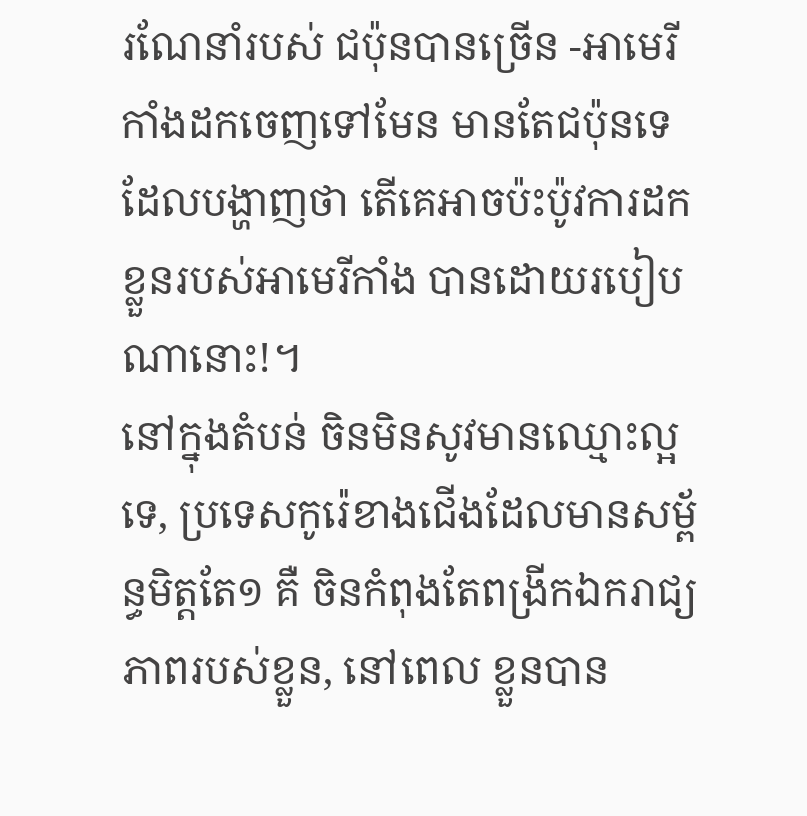រណែនាំរបស់ ជប៉ុនបានច្រើន -អាមេរីកាំងដកចេញទៅមែន មានតែជប៉ុនទេដែលបង្ហាញថា តើគេអាចប៉ះប៉ូវការដកខ្លួនរបស់អាមេរីកាំង បានដោយរបៀប ណានោះ!។
នៅក្នុងតំបន់ ចិនមិនសូវមានឈ្មោះល្អទេ, ប្រទេសកូរ៉េខាងជើងដែលមានសម្ព័ន្ធមិត្តតែ១ គឺ ចិនកំពុងតែពង្រីកឯករាជ្យភាពរបស់ខ្លួន, នៅពេល ខ្លួនបាន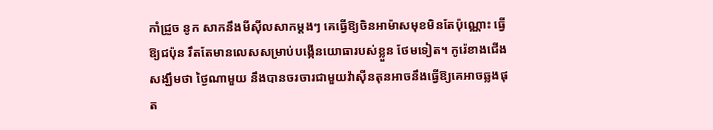កាំជ្រួច នូក សាកនឹងមីស៊ីលសាកម្តងៗ គេធ្វើឱ្យចិនអាម៉ាសមុខមិនតែប៉ុណ្ណោះ ធ្វើឱ្យជប៉ុន រឹតតែមានលេសសម្រាប់បង្កើនយោធារបស់ខ្លួន ថែមទៀត។ កូរ៉េខាងជើងសង្ឃឹមថា ថ្ងៃណាមួយ នឹងបានចរចារជាមួយវ៉ាស៊ីនតុនអាចនឹងធ្វើឱ្យគេអាចឆ្លងផុត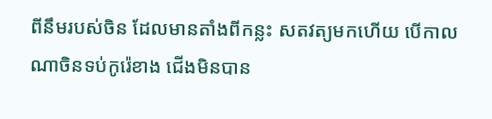ពីនឹមរបស់ចិន ដែលមានតាំងពីកន្លះ សតវត្យមកហើយ បើកាលណាចិនទប់កូរ៉េខាង ជើងមិនបាន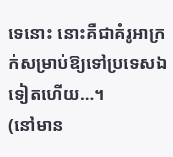ទេនោះ នោះគឺជាគំរូអាក្រក់សម្រាប់ឱ្យទៅប្រទេសឯទៀតហើយ…។
(នៅមាន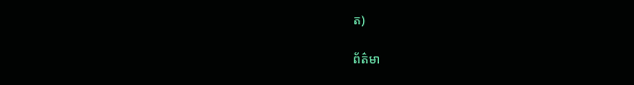ត)

ព័ត៌មា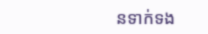នទាក់ទង